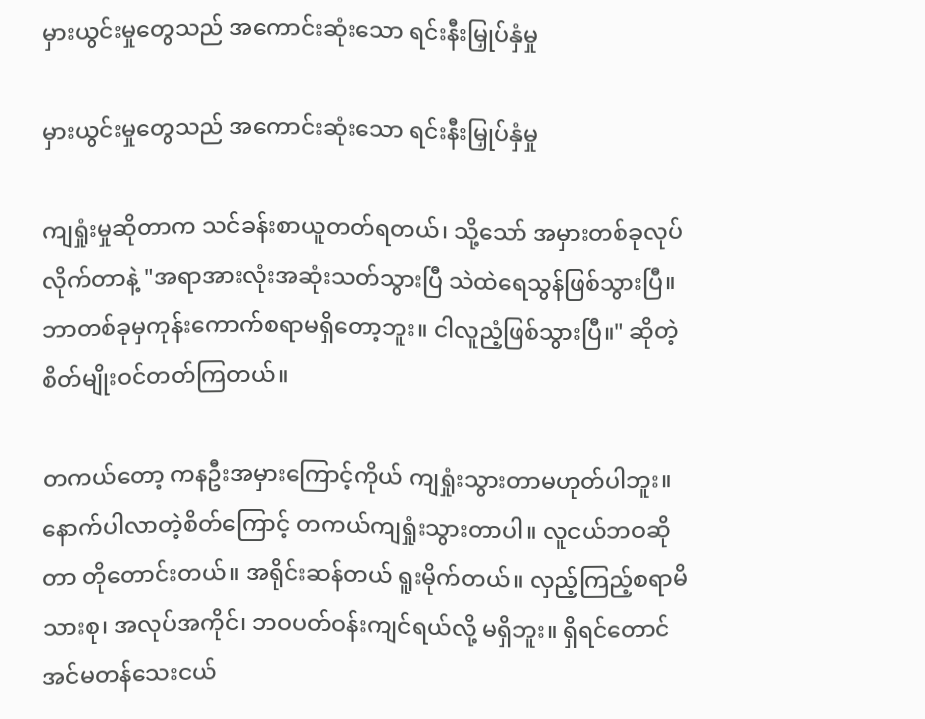မှားယွင်းမှုတွေသည် အကောင်းဆုံးသော ရင်းနီးမြှုပ်နှံမှု

မှားယွင်းမှုတွေသည် အကောင်းဆုံးသော ရင်းနီးမြှုပ်နှံမှု

ကျရှုံးမှုဆိုတာက သင်ခန်းစာယူတတ်ရတယ်၊ သို့သော် အမှားတစ်ခုလုပ်လိုက်တာနဲ့ "အရာအားလုံးအဆုံးသတ်သွားပြီ သဲထဲရေသွန်ဖြစ်သွားပြီ။ ဘာတစ်ခုမှကုန်းကောက်စရာမရှိတော့ဘူး။ ငါလူညံ့ဖြစ်သွားပြီ။" ဆိုတဲ့စိတ်မျိုးဝင်တတ်ကြတယ်။

တကယ်တော့ ကနဦးအမှားကြောင့်ကိုယ် ကျရှုံးသွားတာမဟုတ်ပါဘူး။ နောက်ပါလာတဲ့စိတ်ကြောင့် တကယ်ကျရှုံးသွားတာပါ။ လူငယ်ဘဝဆိုတာ တိုတောင်းတယ်။ အရိုင်းဆန်တယ် ရူးမိုက်တယ်။ လှည့်ကြည့်စရာမိသားစု၊ အလုပ်အကိုင်၊ ဘဝပတ်ဝန်းကျင်ရယ်လို့ မရှိဘူး။ ရှိရင်တောင် အင်မတန်သေးငယ်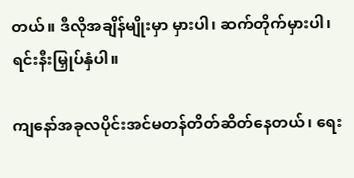တယ်။ ဒီလိုအချိန်မျိုးမှာ မှားပါ၊ ဆက်တိုက်မှားပါ၊ ရင်းနီးမြှုပ်နှံပါ။

ကျနော်အခုလပိုင်းအင်မတန်တိတ်ဆိတ်နေတယ်၊ ရေး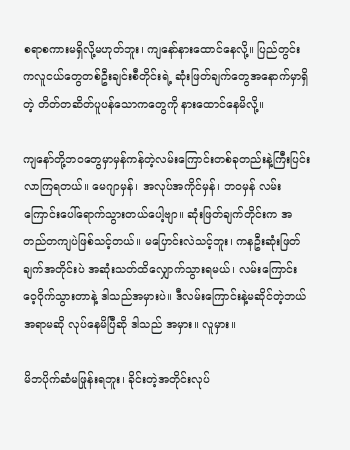စရာစကားမရှိလို့မဟုတ်ဘူး၊ ကျနော်နားထောင်နေလို့။ ပြည်တွင်းကလူငယ်တွေတစ်ဦးချင်းစီတိုင်းရဲ့ ဆုံးဖြတ်ချက်တွေအနောက်မှာရှိတဲ့ တိတ်တဆိတ်ပူပန်သောကတွေကို နားထောင်နေမိလို့။

ကျနော်တို့ဘဝတွေမှာမှန်ကန်တဲ့လမ်းကြောင်းတစ်ခုတည်းနဲ့ကြီးပြင်းလာကြရတယ်။ မေဂျာမှန်၊ အလုပ်အကိုင်မှန်၊ ဘဝမှန် လမ်းကြောင်းပေါ်ရောက်သွားတယ်ပေါ့ဗျာ။ ဆုံးဖြတ်ချက်တိုင်းက အတည်တကျပဲဖြစ်သင့်တယ်။ မပြောင်းလဲသင့်ဘူး၊ ကနဦးဆုံးဖြတ်ချက်အတိုင်းပဲ အဆုံးသတ်ထိလျှောက်သွားရမယ်၊ လမ်းကြောင်းဝေ့ဝိုက်သွားတာနဲ့ ဒါသည်အမှားပဲ။ ဒီလမ်းကြောင်းနဲ့မဆိုင်တဲ့ဘယ်အရာမဆို လုပ်နေမိပြီဆို ဒါသည် အမှား။ လူမှား။

မိဘပိုက်ဆံမဖြုန်းရဘူး၊ ခိုင်းတဲ့အတိုင်းလုပ်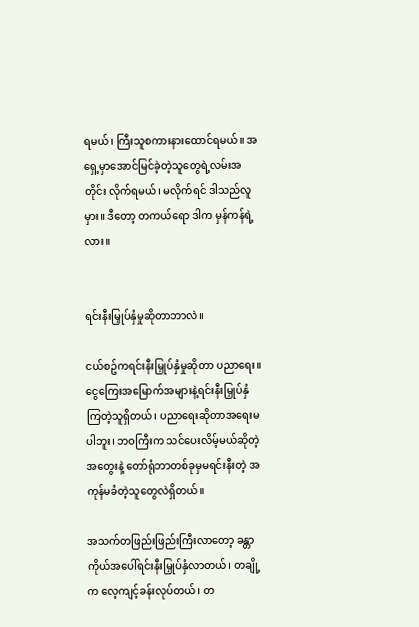ရမယ်၊ ကြီးသူစကားနားထောင်ရမယ်။ အရှေ့မှာအောင်မြင်ခဲ့တဲ့သူတွေရဲ့လမ်းအတိုင်း လိုက်ရမယ်၊ မလိုက်ရင် ဒါသည်လူမှား။ ဒီတော့ တကယ်ရော ဒါက မှန်ကန်ရဲ့လား။


ရင်းနီးမြှုပ်နှံမှုဆိုတာဘာလဲ။

ငယ်စဥ်ကရင်းနီးမြှုပ်နှံမှုဆိုတာ ပညာရေး။ ငွေကြေးအမြောက်အများနဲ့ရင်းနီးမြှုပ်နှံကြတဲ့သူရှိတယ်၊ ပညာရေးဆိုတာအရေးမပါဘူး၊ ဘဝကြီးက သင်ပေးလိမ့်မယ်ဆိုတဲ့အတွေးနဲ့ တော်ရုံဘာတစ်ခုမှမရင်းနီးတဲ့ အကုန်မခံတဲ့သူတွေလဲရှိတယ်။

အသက်တဖြည်းဖြည်းကြီးလာတော့ ခန္တာကိုယ်အပေါ်ရင်းနီးမြှုပ်နှံလာတယ်၊ တချို့က လေ့ကျင့်ခန်းလုပ်တယ်၊ တ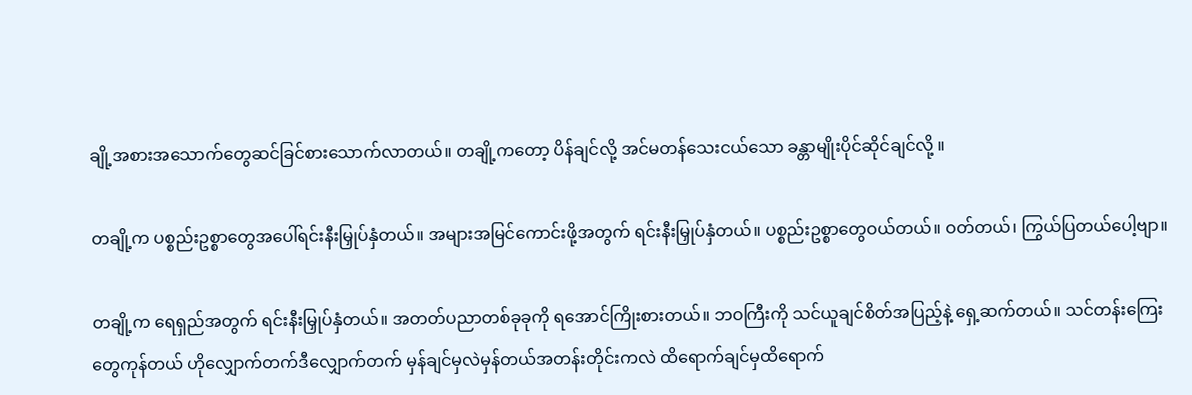ချို့အစားအသောက်တွေဆင်ခြင်စားသောက်လာတယ်။ တချို့ကတော့ ပိန်ချင်လို့ အင်မတန်သေးငယ်သော ခန္တာမျိုးပိုင်ဆိုင်ချင်လို့ ။

တချို့က ပစ္စည်းဥစ္စာတွေအပေါ်ရင်းနီးမြှုပ်နှံတယ်။ အများအမြင်ကောင်းဖို့အတွက် ရင်းနီးမြှုပ်နှံတယ်။ ပစ္စည်းဥစ္စာတွေဝယ်တယ်။ ဝတ်တယ်၊ ကြွယ်ပြတယ်ပေါ့ဗျာ။

တချို့က ရေရှည်အတွက် ရင်းနီးမြှုပ်နှံတယ်။ အတတ်ပညာတစ်ခုခုကို ရအောင်ကြိုးစားတယ်။ ဘဝကြီးကို သင်ယူချင်စိတ်အပြည့်နဲ့ ရှေ့ဆက်တယ်။ သင်တန်းကြေးတွေကုန်တယ် ဟိုလျှောက်တက်ဒီလျှောက်တက် မှန်ချင်မှလဲမှန်တယ်အတန်းတိုင်းကလဲ ထိရောက်ချင်မှထိရောက်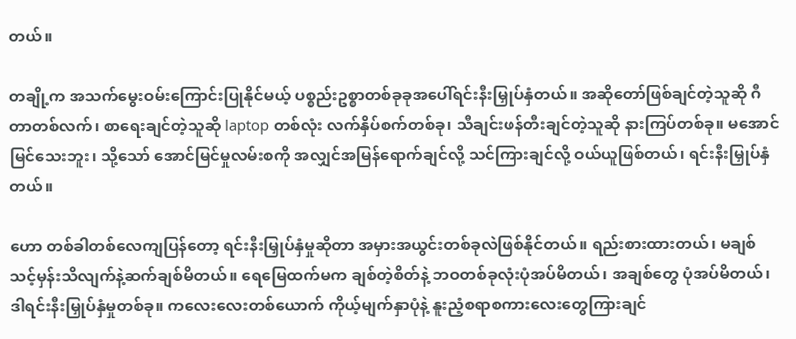တယ်။

တချို့က အသက်မွေးဝမ်းကြောင်းပြုနိုင်မယ့် ပစ္စည်းဥစ္စာတစ်ခုခုအပေါ်ရင်းနီးမြှုပ်နှံတယ်။ အဆိုတော်ဖြစ်ချင်တဲ့သူဆို ဂီတာတစ်လက်၊ စာရေးချင်တဲ့သူဆို laptop တစ်လုံး လက်နှိပ်စက်တစ်ခု၊ သီချင်းဖန်တီးချင်တဲ့သူဆို နားကြပ်တစ်ခု။ မအောင်မြင်သေးဘူး၊ သို့သော် အောင်မြင်မှုလမ်းစကို အလျှင်အမြန်ရောက်ချင်လို့ သင်ကြားချင်လို့ ဝယ်ယူဖြစ်တယ်၊ ရင်းနီးမြှုပ်နှံတယ်။

ဟော တစ်ခါတစ်လေကျပြန်တော့ ရင်းနီးမြှုပ်နှံမှုဆိုတာ အမှားအယွင်းတစ်ခုလဲဖြစ်နိုင်တယ်။ ရည်းစားထားတယ်၊ မချစ်သင့်မှန်းသိလျက်နဲ့ဆက်ချစ်မိတယ်။ ရေမြေထက်မက ချစ်တဲ့စိတ်နဲ့ ဘဝတစ်ခုလုံးပုံအပ်မိတယ်၊ အချစ်တွေ ပုံအပ်မိတယ်၊ ဒါရင်းနီးမြှုပ်နှံမှုတစ်ခု။ ကလေးလေးတစ်ယောက် ကိုယ့်မျက်နှာပုံနဲ့ နူးညံ့စရာစကားလေးတွေကြားချင်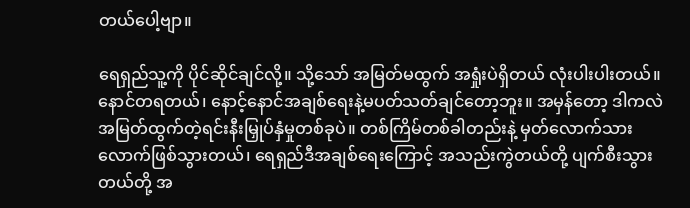တယ်ပေါ့ဗျာ။

ရေရှည်သူ့ကို ပိုင်ဆိုင်ချင်လို့။ သို့သော် အမြတ်မထွက် အရှုံးပဲရှိတယ် လုံးပါးပါးတယ်။ နောင်တရတယ်၊ နောင့်နောင်အချစ်ရေးနဲ့မပတ်သတ်ချင်တော့ဘူး။ အမှန်တော့ ဒါကလဲ အမြတ်ထွက်တဲ့ရင်းနီးမြှုပ်နှံမှုတစ်ခုပဲ။ တစ်ကြိမ်တစ်ခါတည်းနဲ့ မှတ်လောက်သားလောက်ဖြစ်သွားတယ်၊ ရေရှည်ဒီအချစ်ရေးကြောင့် အသည်းကွဲတယ်တို့ ပျက်စီးသွားတယ်တို့ အ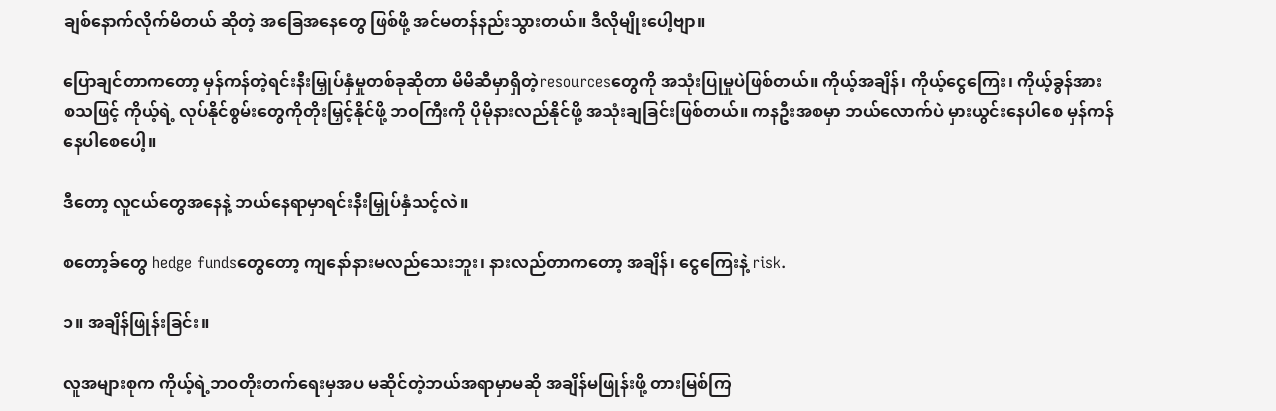ချစ်နောက်လိုက်မိတယ် ဆိုတဲ့ အခြေအနေတွေ ဖြစ်ဖို့ အင်မတန်နည်းသွားတယ်။ ဒီလိုမျိုးပေါ့ဗျာ။

ပြောချင်တာကတော့ မှန်ကန်တဲ့ရင်းနီးမြှုပ်နှံမှုတစ်ခုဆိုတာ မိမိဆီမှာရှိတဲ့resourcesတွေကို အသုံးပြုမှုပဲဖြစ်တယ်။ ကိုယ့်အချိန်၊ ကိုယ့်ငွေကြေး၊ ကိုယ့်ခွန်အား စသဖြင့် ကိုယ့်ရဲ့ လုပ်နိုင်စွမ်းတွေကိုတိုးမြှင့်နိုင်ဖို့ ဘဝကြီးကို ပိုမိုနားလည်နိုင်ဖို့ အသုံးချခြင်းဖြစ်တယ်။ ကနဦးအစမှာ ဘယ်လောက်ပဲ မှားယွင်းနေပါစေ မှန်ကန်နေပါစေပေါ့။

ဒီတော့ လူငယ်တွေအနေနဲ့ ဘယ်နေရာမှာရင်းနီးမြှုပ်နှံသင့်လဲ။

စတော့ခ်တွေ hedge fundsတွေတော့ ကျနော်နားမလည်သေးဘူး၊ နားလည်တာကတော့ အချိန်၊ ငွေကြေးနဲ့ risk.

၁။ အချိန်ဖြုန်းခြင်း။

လူအများစုက ကိုယ့်ရဲ့ဘဝတိုးတက်ရေးမှအပ မဆိုင်တဲ့ဘယ်အရာမှာမဆို အချိန်မဖြုန်းဖို့ တားမြစ်ကြ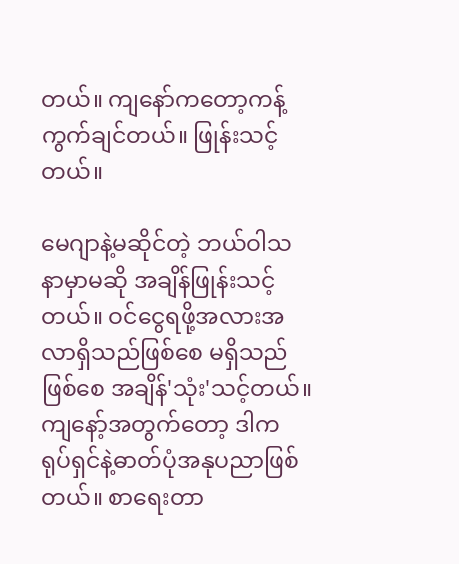တယ်။ ကျနော်ကတော့ကန့်ကွက်ချင်တယ်။ ဖြုန်းသင့်တယ်။

မေဂျာနဲ့မဆိုင်တဲ့ ဘယ်ဝါသနာမှာမဆို အချိန်ဖြုန်းသင့်တယ်။ ဝင်ငွေရဖို့အလားအလာရှိသည်ဖြစ်စေ မရှိသည်ဖြစ်စေ အချိန်'သုံး'သင့်တယ်။ ကျနော့်အတွက်တော့ ဒါက ရုပ်ရှင်နဲ့ဓာတ်ပုံအနုပညာဖြစ်တယ်။ စာရေးတာ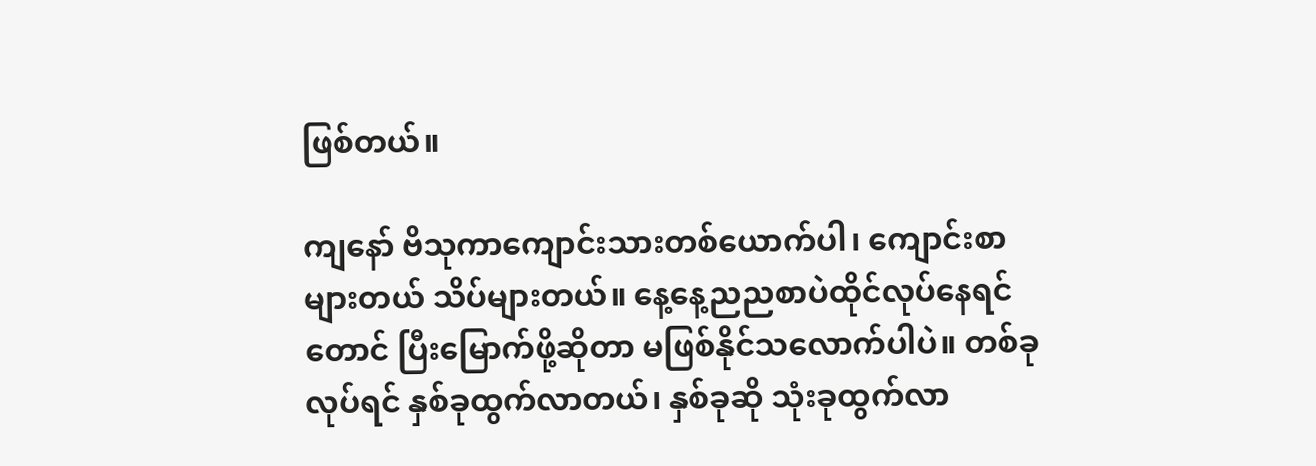ဖြစ်တယ်။

ကျနော် ဗိသုကာကျောင်းသားတစ်ယောက်ပါ၊ ကျောင်းစာများတယ် သိပ်များတယ်။ နေ့နေ့ညညစာပဲထိုင်လုပ်နေရင်တောင် ပြီးမြောက်ဖို့ဆိုတာ မဖြစ်နိုင်သလောက်ပါပဲ။ တစ်ခုလုပ်ရင် နှစ်ခုထွက်လာတယ်၊ နှစ်ခုဆို သုံးခုထွက်လာ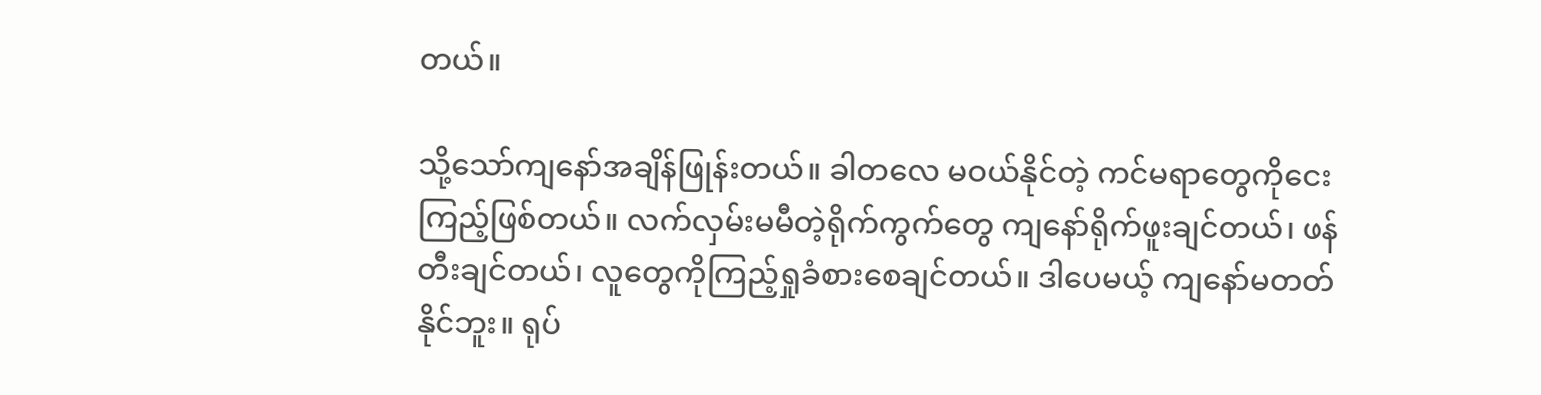တယ်။

သို့သော်ကျနော်အချိန်ဖြုန်းတယ်။ ခါတလေ မဝယ်နိုင်တဲ့ ကင်မရာတွေကိုငေးကြည့်ဖြစ်တယ်။ လက်လှမ်းမမီတဲ့ရိုက်ကွက်တွေ ကျနော်ရိုက်ဖူးချင်တယ်၊ ဖန်တီးချင်တယ်၊ လူတွေကိုကြည့်ရှုခံစားစေချင်တယ်။ ဒါပေမယ့် ကျနော်မတတ်နိုင်ဘူး။ ရုပ်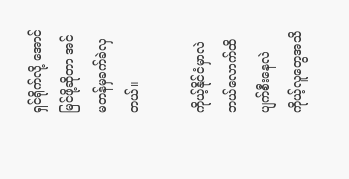ရှင်ရိုက်လို့ အောင်မြင်ဖို့ဆိုတာ အင်မတန်မှခက်ခဲလှတယ်။

ကိုယ့်နိုင်ငံမှာလဲ ဘယ်လောက်ထိပျက်စီးနေလဲ ကိုယ့်လူတွေအသိ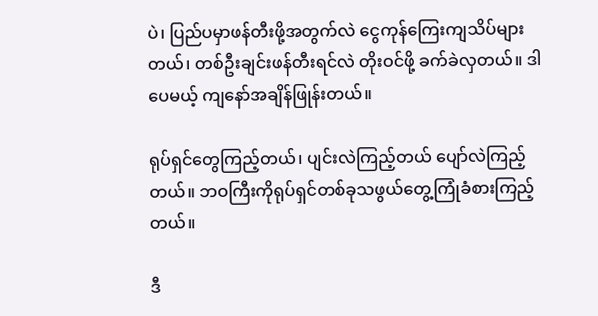ပဲ၊ ပြည်ပမှာဖန်တီးဖို့အတွက်လဲ ငွေကုန်ကြေးကျသိပ်များတယ်၊ တစ်ဦးချင်းဖန်တီးရင်လဲ တိုးဝင်ဖို့ ခက်ခဲလှတယ်။ ဒါပေမယ့် ကျနော်အချိန်ဖြုန်းတယ်။

ရုပ်ရှင်တွေကြည့်တယ်၊ ပျင်းလဲကြည့်တယ် ပျော်လဲကြည့်တယ်။ ဘဝကြီးကိုရုပ်ရှင်တစ်ခုသဖွယ်တွေ့ကြုံခံစားကြည့်တယ်။

ဒီ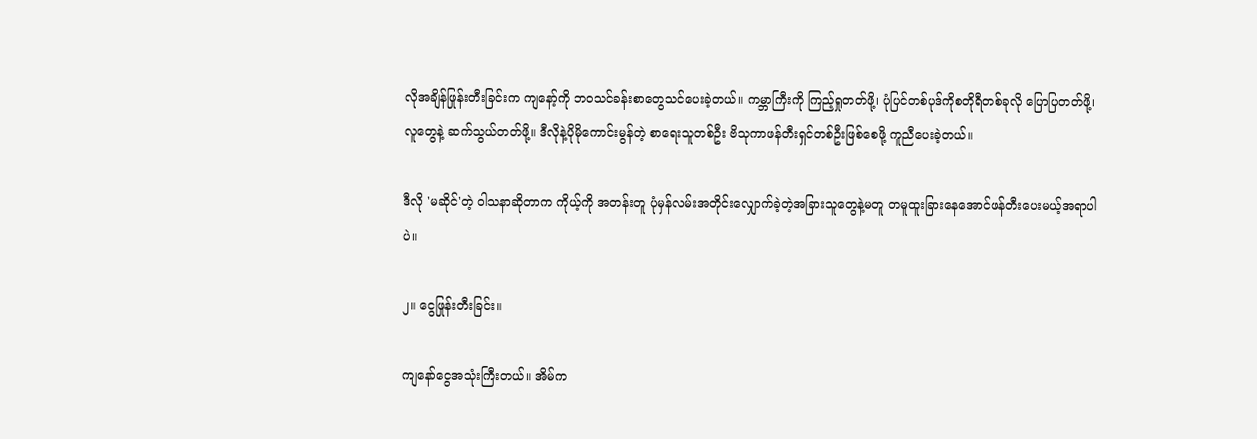လိုအချိန်ဖြုန်းတီးခြင်းက ကျနော့်ကို ဘဝသင်ခန်းစာတွေသင်ပေးခဲ့တယ်။ ကမ္ဘာကြီးကို ကြည့်ရှုတတ်ဖို့၊ ပုံပြင်တစ်ပုဒ်ကိုစတိုရီတစ်ခုလို ပြောပြတတ်ဖို့၊ လူတွေနဲ့ ဆက်သွယ်တတ်ဖို့။ ဒီလိုနဲ့ပိုမိုကောင်းမွန်တဲ့ စာရေးသူတစ်ဦး ဗိသုကာဖန်တီးရှင်တစ်ဦးဖြစ်စေဖို့ ကူညီပေးခဲ့တယ်။

ဒီလို 'မဆိုင်'တဲ့ ဝါသနာဆိုတာက ကိုယ့်ကို အတန်းတူ ပုံမှန်လမ်းအတိုင်းလျှောက်ခဲ့တဲ့အခြားသူတွေနဲ့မတူ တမူထူးခြားနေအောင်ဖန်တီးပေးမယ့်အရာပါပဲ။

၂။ ငွေဖြုန်းတီးခြင်း။

ကျနော်ငွေအသုံးကြီးတယ်။ အိမ်က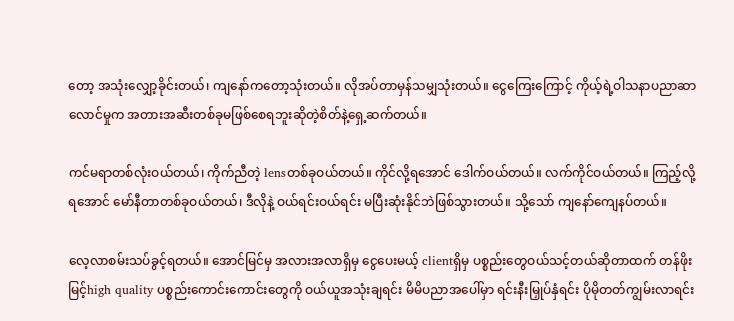တော့ အသုံးလျှော့ခိုင်းတယ်၊ ကျနော်ကတော့သုံးတယ်။ လိုအပ်တာမှန်သမျှသုံးတယ်။ ငွေကြေးကြောင့် ကိုယ့်ရဲ့ဝါသနာပညာဆာလောင်မှုက အတားအဆီးတစ်ခုမဖြစ်စေရဘူးဆိုတဲ့စိတ်နဲ့ရှေ့ဆက်တယ်။

ကင်မရာတစ်လုံးဝယ်တယ်၊ ကိုက်ညီတဲ့ lensတစ်ခုဝယ်တယ်။ ကိုင်လို့ရအောင် ဒေါက်ဝယ်တယ်။ လက်ကိုင်ဝယ်တယ်။ ကြည့်လို့ရအောင် မော်နီတာတစ်ခုဝယ်တယ်၊ ဒီလိုနဲ့ ဝယ်ရင်းဝယ်ရင်း မပြီးဆုံးနိုင်ဘဲဖြစ်သွားတယ်။ သို့သော် ကျနော်ကျေနပ်တယ်။

လေ့လာစမ်းသပ်ခွင့်ရတယ်။ အောင်မြင်မှ အလားအလာရှိမှ ငွေပေးမယ့် clientရှိမှ ပစ္စည်းတွေဝယ်သင့်တယ်ဆိုတာထက် တန်ဖိုးမြင့်high quality ပစ္စည်းကောင်းကောင်းတွေကို ဝယ်ယူအသုံးချရင်း မိမိပညာအပေါ်မှာ ရင်းနီးမြှုပ်နှံရင်း ပိုမိုတတ်ကျွမ်းလာရင်း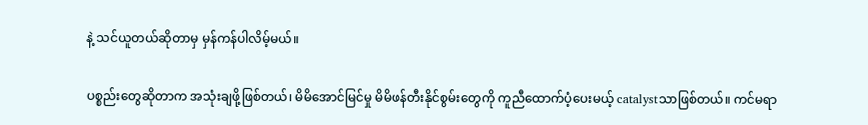နဲ့ သင်ယူတယ်ဆိုတာမှ မှန်ကန်ပါလိမ့်မယ်။

ပစ္စည်းတွေဆိုတာက အသုံးချဖို့ဖြစ်တယ်၊ မိမိအောင်မြင်မှု မိမိဖန်တီးနိုင်စွမ်းတွေကို ကူညီထောက်ပံ့ပေးမယ့် catalystသာဖြစ်တယ်။ ကင်မရာ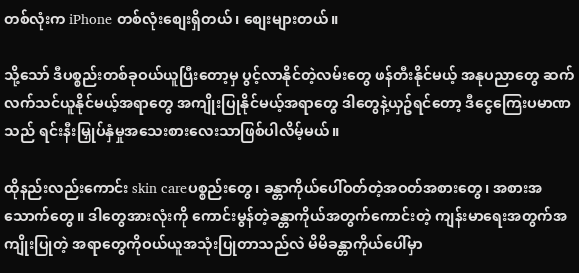တစ်လုံးက iPhone တစ်လုံးစျေးရှိတယ်၊ စျေးများတယ်။

သို့သော် ဒီပစ္စည်းတစ်ခုဝယ်ယူပြီးတော့မှ ပွင့်လာနိုင်တဲ့လမ်းတွေ ဖန်တီးနိုင်မယ့် အနုပညာတွေ ဆက်လက်သင်ယူနိုင်မယ့်အရာတွေ အကျိုးပြုနိုင်မယ့်အရာတွေ ဒါတွေနဲ့ယှဥ်ရင်တော့ ဒီငွေကြေးပမာဏသည် ရင်းနီးမြှုပ်နှံမှုအသေးစားလေးသာဖြစ်ပါလိမ့်မယ်။

ထိုနည်းလည်းကောင်း skin careပစ္စည်းတွေ၊ ခန္တာကိုယ်ပေါ်ဝတ်တဲ့အဝတ်အစားတွေ၊ အစားအသောက်တွေ။ ဒါတွေအားလုံးကို ကောင်းမွန်တဲ့ခန္တာကိုယ်အတွက်ကောင်းတဲ့ ကျန်းမာရေးအတွက်အကျိုးပြုတဲ့ အရာတွေကိုဝယ်ယူအသုံးပြုတာသည်လဲ မိမိခန္တာကိုယ်ပေါ်မှာ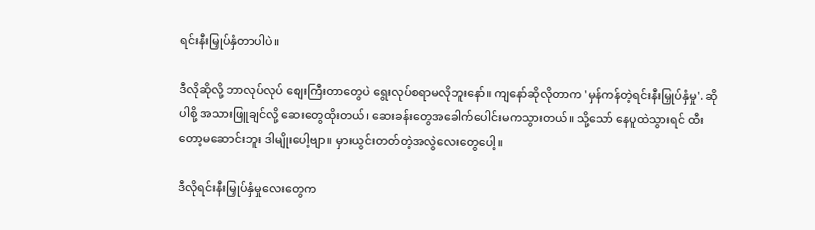ရင်းနီးမြှုပ်နှံတာပါပဲ။

ဒီလိုဆိုလို့ ဘာလုပ်လုပ် စျေးကြီးတာတွေပဲ ရွေးလုပ်စရာမလိုဘူးနော်။ ကျနော်ဆိုလိုတာက 'မှန်ကန်တဲ့ရင်းနီးမြှုပ်နှံမှု'. ဆိုပါစို့ အသားဖြူချင်လို့ ဆေးတွေထိုးတယ်၊ ဆေးခန်းတွေအခေါက်ပေါင်းမကသွားတယ်။ သို့သော် နေပူထဲသွားရင် ထီးတော့မဆောင်းဘူး ဒါမျိုးပေါ့ဗျာ။ မှားယွင်းတတ်တဲ့အလွဲလေးတွေပေါ့။

ဒီလိုရင်းနီးမြှုပ်နှံမှုလေးတွေက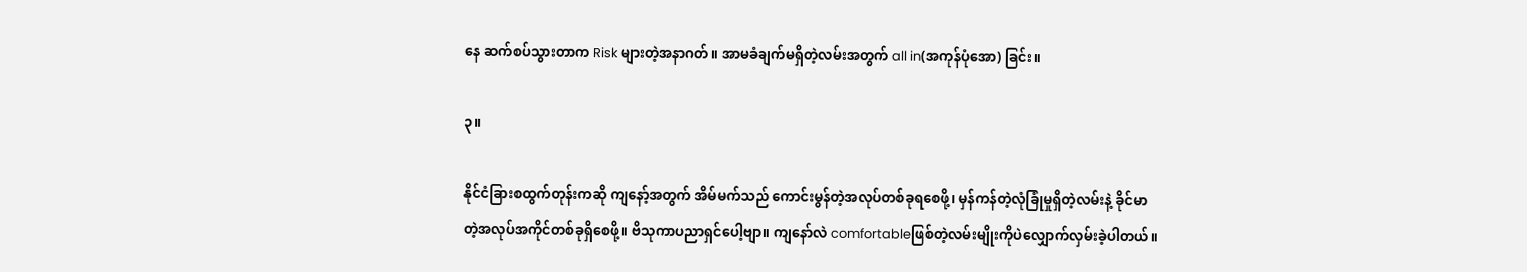နေ ဆက်စပ်သွားတာက Risk များတဲ့အနာဂတ်။ အာမခံချက်မရှိတဲ့လမ်းအတွက် all in(အကုန်ပုံအော) ခြင်း။

၃။

နိုင်ငံခြားစထွက်တုန်းကဆို ကျနော့်အတွက် အိမ်မက်သည် ကောင်းမွန်တဲ့အလုပ်တစ်ခုရစေဖို့၊ မှန်ကန်တဲ့လုံခြုံမှုရှိတဲ့လမ်းနဲ့ ခိုင်မာတဲ့အလုပ်အကိုင်တစ်ခုရှိစေဖို့။ ဗိသုကာပညာရှင်ပေါ့ဗျာ။ ကျနော်လဲ comfortableဖြစ်တဲ့လမ်းမျိုးကိုပဲလျှောက်လှမ်းခဲ့ပါတယ်။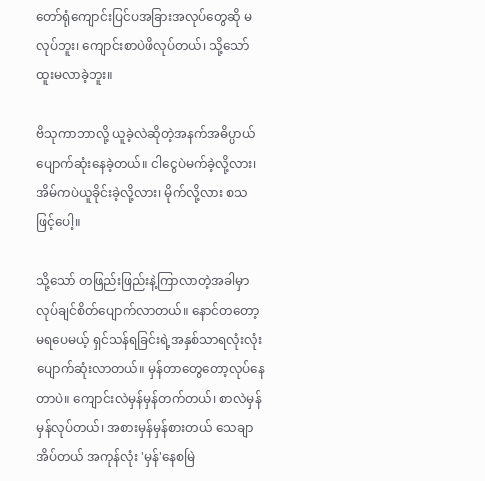တော်ရုံကျောင်းပြင်ပအခြားအလုပ်တွေဆို မလုပ်ဘူး၊ ကျောင်းစာပဲဖိလုပ်တယ်၊ သို့သော်ထူးမလာခဲ့ဘူး။

ဗိသုကာဘာလို့ ယူခဲ့လဲဆိုတဲ့အနက်အဓိပ္ပာယ်ပျောက်ဆုံးနေခဲ့တယ်။ ငါငွေပဲမက်ခဲ့လို့လား၊ အိမ်ကပဲယူခိုင်းခဲ့လို့လား၊ မိုက်လို့လား စသဖြင့်ပေါ့။

သို့သော် တဖြည်းဖြည်းနဲ့ကြာလာတဲ့အခါမှာ လုပ်ချင်စိတ်ပျောက်လာတယ်။ နောင်တတော့မရပေမယ့် ရှင်သန်ရခြင်းရဲ့အနှစ်သာရလုံးလုံးပျောက်ဆုံးလာတယ်။ မှန်တာတွေတော့လုပ်နေတာပဲ။ ကျောင်းလဲမှန်မှန်တက်တယ်၊ စာလဲမှန်မှန်လုပ်တယ်၊ အစားမှန်မှန်စားတယ် သေချာအိပ်တယ် အကုန်လုံး 'မှန်'နေစမြဲ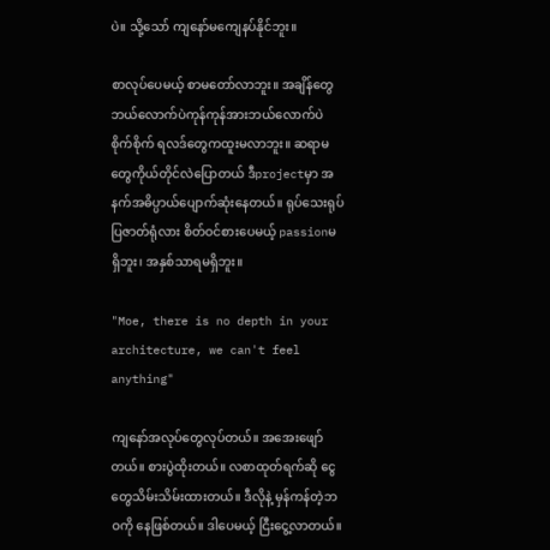ပဲ။ သို့သော် ကျနော်မကျေနပ်နိုင်ဘူး။

စာလုပ်ပေမယ့် စာမတော်လာဘူး။ အချိန်တွေဘယ်လောက်ပဲကုန်ကုန်အားဘယ်လောက်ပဲစိုက်စိုက် ရလဒ်တွေကထူးမလာဘူး။ ဆရာမတွေကိုယ်တိုင်လဲပြောတယ် ဒီprojectမှာ အနက်အဓိပ္ပာယ်ပျောက်ဆုံးနေတယ်။ ရုပ်သေးရုပ်ပြဇာတ်ရုံလား စိတ်ဝင်စားပေမယ့် passionမရှိဘူး၊ အနှစ်သာရမရှိဘူး။

"Moe, there is no depth in your architecture, we can't feel anything"

ကျနော်အလုပ်တွေလုပ်တယ်။ အအေးဖျော်တယ်။ စားပွဲထိုးတယ်။ လစာထုတ်ရက်ဆို ငွေတွေသိမ်းသိမ်းထားတယ်။ ဒီလိုနဲ့ မှန်ကန်တဲ့ဘဝကို နေဖြစ်တယ်။ ဒါပေမယ့် ငြီးငွေ့လာတယ်။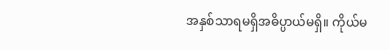အနှစ်သာရမရှိအဓိပ္ပာယ်မရှိ။ ကိုယ်မ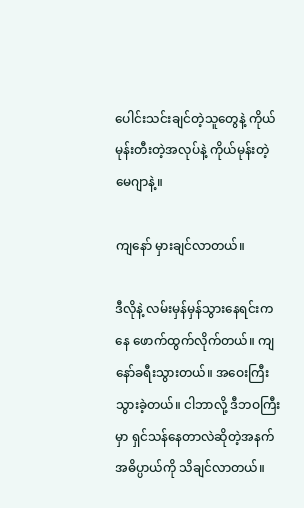ပေါင်းသင်းချင်တဲ့သူတွေနဲ့ ကိုယ်မုန်းတီးတဲ့အလုပ်နဲ့ ကိုယ်မုန်းတဲ့မေဂျာနဲ့။

ကျနော် မှားချင်လာတယ်။

ဒီလိုနဲ့ လမ်းမှန်မှန်သွားနေရင်းကနေ ဖောက်ထွက်လိုက်တယ်။ ကျနော်ခရီးသွားတယ်။ အဝေးကြီးသွားခဲ့တယ်။ ငါဘာလို့ ဒီဘဝကြီးမှာ ရှင်သန်နေတာလဲဆိုတဲ့အနက်အဓိပ္ပာယ်ကို သိချင်လာတယ်။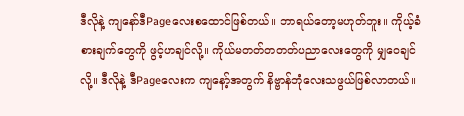ဒီလိုနဲ့ ကျနော်ဒီPageလေးစထောင်ဖြစ်တယ်။ ဘာရယ်တော့မဟုတ်ဘူး။ ကိုယ့်ခံစားချက်တွေကို ဖွင့်ဟချင်လို့။ ကိုယ်မတတ်တတတ်ပညာလေးတွေကို မျှဝေချင်လို့။ ဒီလိုနဲ့ ဒီPageလေးက ကျနော့်အတွက် နိဗ္ဗာန်ဘုံလေးသဖွယ်ဖြစ်လာတယ်။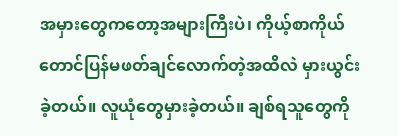အမှားတွေကတော့အများကြီးပဲ၊ ကိုယ့်စာကိုယ်တောင်ပြန်မဖတ်ချင်လောက်တဲ့အထိလဲ မှားယွင်းခဲ့တယ်။ လူယုံတွေမှားခဲ့တယ်။ ချစ်ရသူတွေကို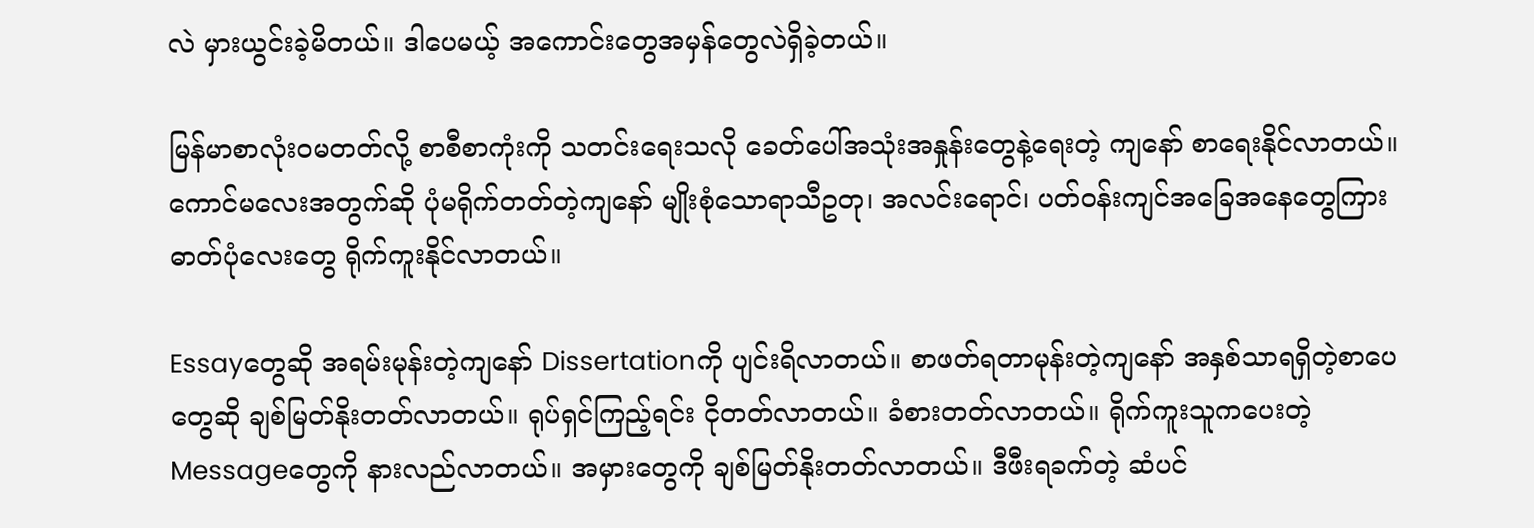လဲ မှားယွင်းခဲ့မိတယ်။ ဒါပေမယ့် အကောင်းတွေအမှန်တွေလဲရှိခဲ့တယ်။

မြန်မာစာလုံးဝမတတ်လို့ စာစီစာကုံးကို သတင်းရေးသလို ခေတ်ပေါ်အသုံးအနှုန်းတွေနဲ့ရေးတဲ့ ကျနော် စာရေးနိုင်လာတယ်။ ကောင်မလေးအတွက်ဆို ပုံမရိုက်တတ်တဲ့ကျနော် မျိုးစုံသောရာသီဥတု၊ အလင်းရောင်၊ ပတ်ဝန်းကျင်အခြေအနေတွေကြား ဓာတ်ပုံလေးတွေ ရိုက်ကူးနိုင်လာတယ်။

Essayတွေဆို အရမ်းမုန်းတဲ့ကျနော် Dissertationကို ပျင်းရိလာတယ်။ စာဖတ်ရတာမုန်းတဲ့ကျနော် အနှစ်သာရရှိတဲ့စာပေတွေဆို ချစ်မြတ်နိုးတတ်လာတယ်။ ရုပ်ရှင်ကြည့်ရင်း ငိုတတ်လာတယ်။ ခံစားတတ်လာတယ်။ ရိုက်ကူးသူကပေးတဲ့Messageတွေကို နားလည်လာတယ်။ အမှားတွေကို ချစ်မြတ်နိုးတတ်လာတယ်။ ဒီဖီးရခက်တဲ့ ဆံပင်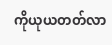ကိုယုယတတ်လာ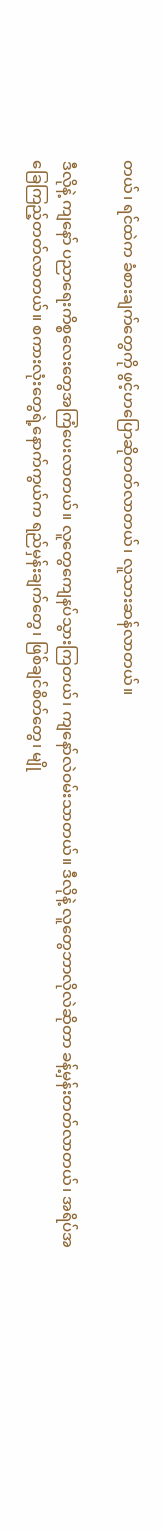တယ်၊ ရင်ထဲက ခံစားချက်တွေကို ဖွင့်ဟပြောဆိုတတ်လာတယ်၊ လူသားဆန်လာတယ်။

ဒီလိုနဲ့ ကျနော် ပညာရေးကိစ္စလေးတွေအကြံပေးလာတယ်။ လူတွေကျေနပ်သွားကြတယ်၊ ကျနော်လဲဝမ်းသာတယ်။ ဒီလိုနဲ့ လူတွေဘာလိုလဲဆိုတာ ခန့်မှန်းတတ်လာတယ်၊ အရိပ်အခြေကြည့်တတ်လာတယ်။ စကားလုံးတွေရဲ့နောက်ကွယ်က ရည်မှန်းချက်တွေ၊ ဖြစ်ချင်စိတ်တွေ၊ မျို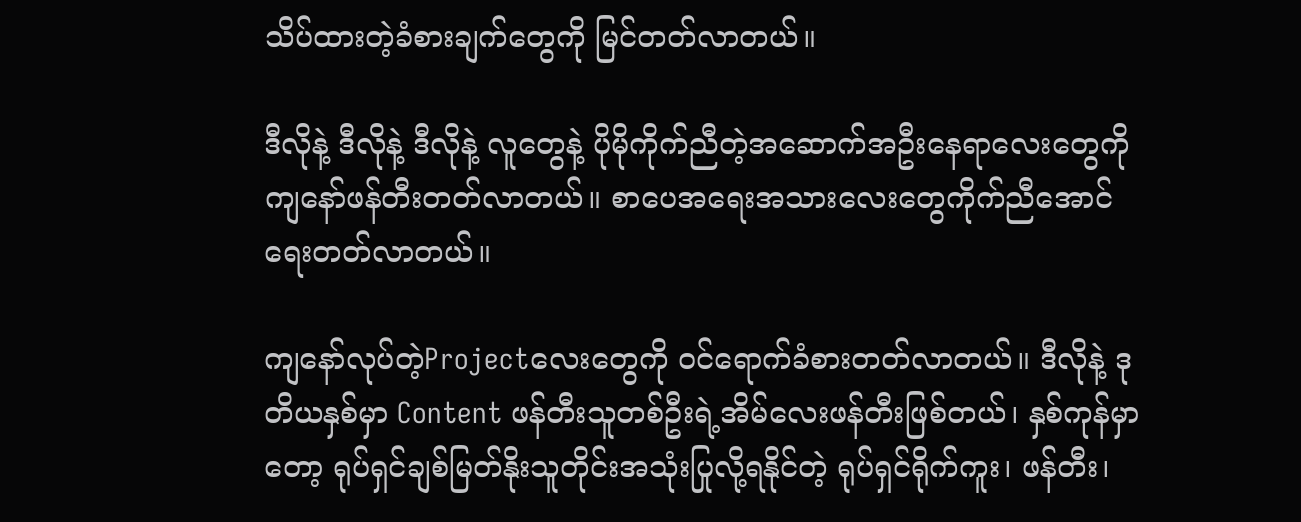သိပ်ထားတဲ့ခံစားချက်တွေကို မြင်တတ်လာတယ်။

ဒီလိုနဲ့ ဒီလိုနဲ့ ဒီလိုနဲ့ လူတွေနဲ့ ပိုမိုကိုက်ညီတဲ့အဆောက်အဦးနေရာလေးတွေကို ကျနော်ဖန်တီးတတ်လာတယ်။ စာပေအရေးအသားလေးတွေကိုက်ညီအောင်ရေးတတ်လာတယ်။

ကျနော်လုပ်တဲ့Projectလေးတွေကို ဝင်ရောက်ခံစားတတ်လာတယ်။ ဒီလိုနဲ့ ဒုတိယနှစ်မှာ Content ဖန်တီးသူတစ်ဦးရဲ့အိမ်လေးဖန်တီးဖြစ်တယ်၊ နှစ်ကုန်မှာတော့ ရုပ်ရှင်ချစ်မြတ်နိုးသူတိုင်းအသုံးပြုလို့ရနိုင်တဲ့ ရုပ်ရှင်ရိုက်ကူး၊ ဖန်တီး၊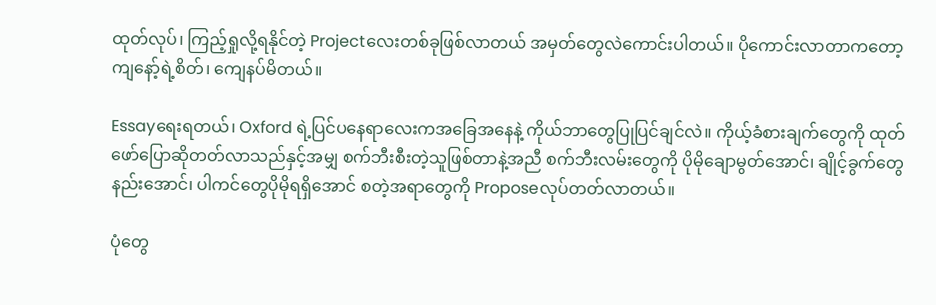ထုတ်လုပ်၊ ကြည့်ရှုလို့ရနိုင်တဲ့ Projectလေးတစ်ခုဖြစ်လာတယ် အမှတ်တွေလဲကောင်းပါတယ်။ ပိုကောင်းလာတာကတော့ ကျနော့်ရဲ့စိတ်၊ ကျေနပ်မိတယ်။

Essayရေးရတယ်၊ Oxford ရဲ့ပြင်ပနေရာလေးကအခြေအနေနဲ့ ကိုယ်ဘာတွေပြုပြင်ချင်လဲ။ ကိုယ့်ခံစားချက်တွေကို ထုတ်ဖော်ပြောဆိုတတ်လာသည်နှင့်အမျှ စက်ဘီးစီးတဲ့သူဖြစ်တာနဲ့အညီ စက်ဘီးလမ်းတွေကို ပိုမိုချောမွတ်အောင်၊ ချိုင့်ခွက်တွေနည်းအောင်၊ ပါကင်တွေပိုမိုရရှိအောင် စတဲ့အရာတွေကို Proposeလုပ်တတ်လာတယ်။

ပုံတွေ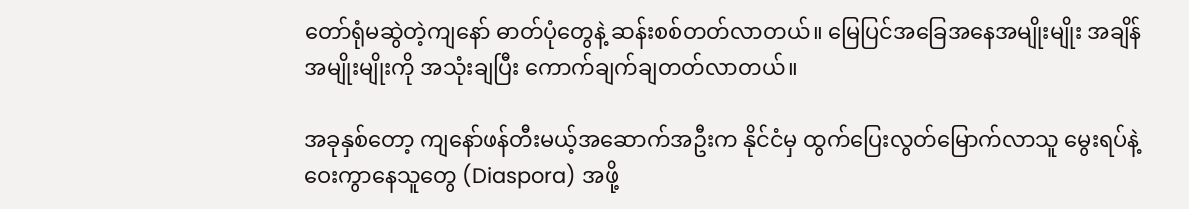တော်ရုံမဆွဲတဲ့ကျနော် ဓာတ်ပုံတွေနဲ့ ဆန်းစစ်တတ်လာတယ်။ မြေပြင်အခြေအနေအမျိုးမျိုး အချိန်အမျိုးမျိုးကို အသုံးချပြီး ကောက်ချက်ချတတ်လာတယ်။

အခုနှစ်တော့ ကျနော်ဖန်တီးမယ့်အဆောက်အဦးက နိုင်ငံမှ ထွက်ပြေးလွတ်မြောက်လာသူ မွေးရပ်နဲ့ဝေးကွာနေသူတွေ (Diaspora) အဖို့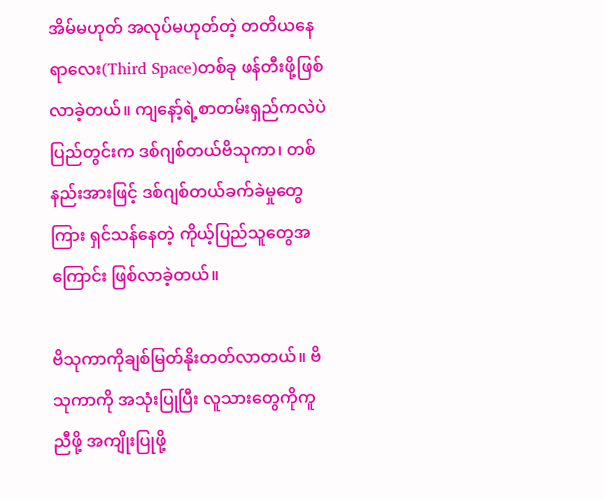အိမ်မဟုတ် အလုပ်မဟုတ်တဲ့ တတိယနေရာလေး(Third Space)တစ်ခု ဖန်တီးဖို့ဖြစ်လာခဲ့တယ်။ ကျနော့်ရဲ့စာတမ်းရှည်ကလဲပဲ ပြည်တွင်းက ဒစ်ဂျစ်တယ်ဗိသုကာ၊ တစ်နည်းအားဖြင့် ဒစ်ဂျစ်တယ်ခက်ခဲမှုတွေကြား ရှင်သန်နေတဲ့ ကိုယ့်ပြည်သူတွေအကြောင်း ဖြစ်လာခဲ့တယ်။

ဗိသုကာကိုချစ်မြတ်နိုးတတ်လာတယ်။ ဗိသုကာကို အသုံးပြုပြီး လူသားတွေကိုကူညီဖို့ အကျိုးပြုဖို့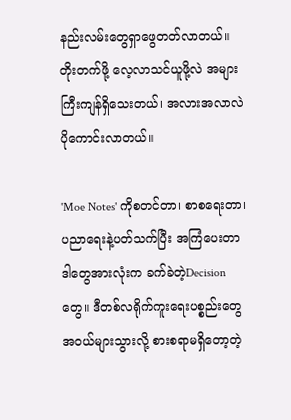နည်းလမ်းတွေရှာဖွေတတ်လာတယ်။ တိုးတက်ဖို့ လေ့လာသင်ယူဖို့လဲ အများကြီးကျန်ရှိသေးတယ်၊ အလားအလာလဲ ပိုကောင်းလာတယ်။

'Moe Notes' ကိုစတင်တာ၊ စာစရေးတာ၊ ပညာရေးနဲ့ပတ်သက်ပြီး အကြံပေးတာ ဒါတွေအားလုံးက ခက်ခဲတဲ့Decisionတွေ။ ဒီတစ်လရိုက်ကူးရေးပစ္စည်းတွေ အဝယ်များသွားလို့ စားစရာမရှိတော့တဲ့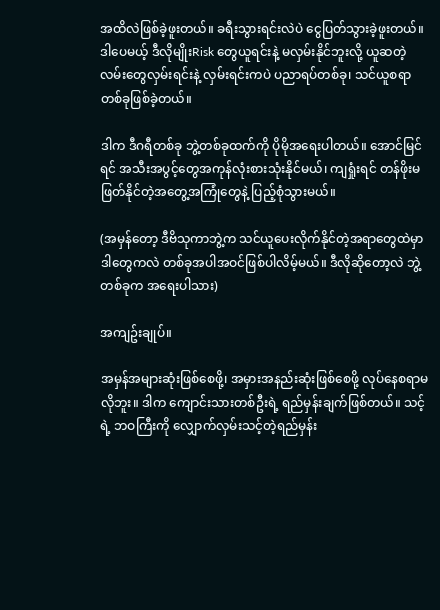အထိလဲဖြစ်ခဲ့ဖူးတယ်။ ခရီးသွားရင်းလဲပဲ ငွေပြတ်သွားခဲ့ဖူးတယ်။ ဒါပေမယ့် ဒီလိုမျိုးRisk တွေယူရင်းနဲ့ မလှမ်းနိုင်ဘူးလို့ ယူဆတဲ့လမ်းတွေလှမ်းရင်းနဲ့ လှမ်းရင်းကပဲ ပညာရပ်တစ်ခု၊ သင်ယူစရာတစ်ခုဖြစ်ခဲ့တယ်။

ဒါက ဒီဂရီတစ်ခု ဘွဲ့တစ်ခုထက်ကို ပိုမိုအရေးပါတယ်။ အောင်မြင်ရင် အသီးအပွင့်တွေအကုန်လုံးစားသုံးနိုင်မယ်၊ ကျရှုံးရင် တန်ဖိုးမဖြတ်နိုင်တဲ့အတွေ့အကြုံတွေနဲ့ ပြည့်စုံသွားမယ်။

(အမှန်တော့ ဒီဗိသုကာဘွဲ့က သင်ယူပေးလိုက်နိုင်တဲ့အရာတွေထဲမှာ ဒါတွေကလဲ တစ်ခုအပါအဝင်ဖြစ်ပါလိမ့်မယ်။ ဒီလိုဆိုတော့လဲ ဘွဲ့တစ်ခုက အရေးပါသား)

အကျဥ်းချုပ်။

အမှန်အများဆုံးဖြစ်စေဖို့၊ အမှားအနည်းဆုံးဖြစ်စေဖို့ လုပ်နေစရာမလိုဘူး။ ဒါက ကျောင်းသားတစ်ဦးရဲ့ ရည်မှန်းချက်ဖြစ်တယ်။ သင့်ရဲ့ ဘဝကြီးကို လျှောက်လှမ်းသင့်တဲ့ရည်မှန်း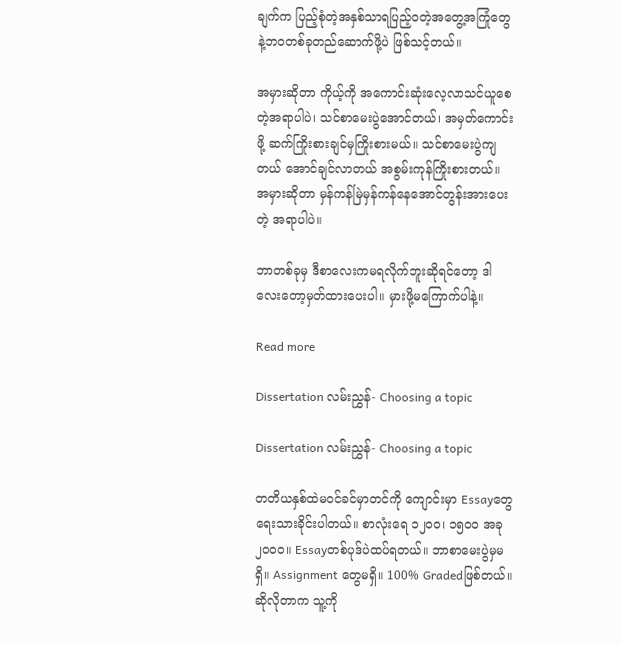ချက်က ပြည့်စုံတဲ့အနှစ်သာရပြည့်ဝတဲ့အတွေ့အကြုံတွေနဲ့ဘဝတစ်ခုတည်ဆောက်ဖို့ပဲ ဖြစ်သင့်တယ်။

အမှားဆိုတာ ကိုယ့်ကို အကောင်းဆုံးလေ့လာသင်ယူစေတဲ့အရာပါပဲ၊ သင်စာမေးပွဲအောင်တယ်၊ အမှတ်ကောင်းဖို့ ဆက်ကြိုးစားချင်မှကြိုးစားမယ်။ သင်စာမေးပွဲကျတယ် အောင်ချင်လာတယ် အစွမ်းကုန်ကြိုးစားတယ်။ အမှားဆိုတာ မှန်ကန်မြဲမှန်ကန်နေအောင်တွန်းအားပေးတဲ့ အရာပါပဲ။

ဘာတစ်ခုမှ ဒီစာလေးကမရလိုက်ဘူးဆိုရင်တော့ ဒါလေးတော့မှတ်ထားပေးပါ။ မှားဖို့မကြောက်ပါနဲ့။

Read more

Dissertation လမ်းညွှန်- Choosing a topic

Dissertation လမ်းညွှန်- Choosing a topic

တတိယနှစ်ထဲမဝင်ခင်မှာတင်ကို ကျောင်းမှာ Essayတွေရေးသားခိုင်းပါတယ်။ စာလုံးရေ ၁၂၀၀၊ ၁၅၀၀ အခု ၂၀၀၀။ Essayတစ်ပုဒ်ပဲထပ်ရတယ်။ ဘာစာမေးပွဲမှမရှိ။ Assignment တွေမရှိ။ 100% Gradedဖြစ်တယ်။ ဆိုလိုတာက သူ့ကို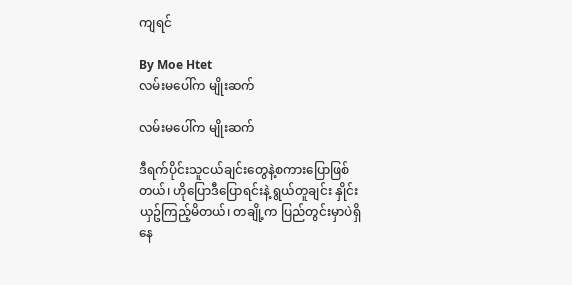ကျရင်

By Moe Htet
လမ်းမပေါ်က မျိုးဆက်

လမ်းမပေါ်က မျိုးဆက်

ဒီရက်ပိုင်းသူငယ်ချင်းတွေနဲ့စကားပြောဖြစ်တယ်၊ ဟိုပြောဒီပြောရင်းနဲ့ ရွယ်တူချင်း နှိုင်းယှဥ်ကြည့်မိတယ်၊ တချို့က ပြည်တွင်းမှာပဲရှိနေ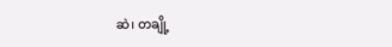ဆဲ၊ တချို့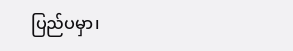ပြည်ပမှာ၊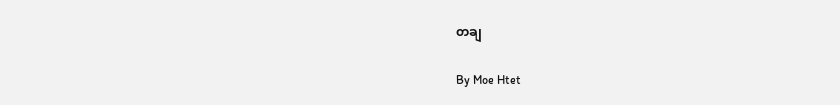တချ

By Moe Htet